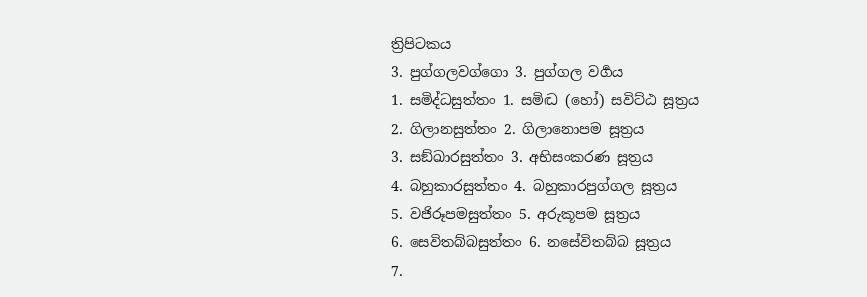ත්‍රිපිටකය
3. පුග්ගලවග්ගො 3. පුග්ගල වර්‍ගය
1. සමිද්ධසුත්තං 1. සමිද්‍ධ (හෝ) සවිට්ඨ සූත්‍රය
2. ගිලානසුත්තං 2. ගිලානොපම සූත්‍රය
3. සඞ්ඛාරසුත්තං 3. අභිසංකරණ සූත්‍රය
4. බහුකාරසුත්තං 4. බහුකාරපුග්ගල සූත්‍රය
5. වජිරූපමසුත්තං 5. අරුකූපම සූත්‍රය
6. සෙවිතබ්බසුත්තං 6. නසේවිතබ්බ සූත්‍රය
7.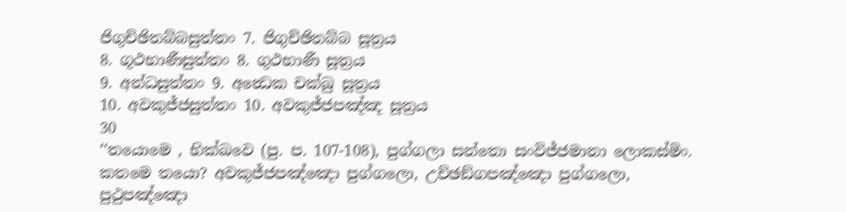ජිගුච්ඡිතබ්බසුත්තං 7. ජිගුච්ඡිතබ්බ සූත්‍රය
8. ගූථභාණීසුත්තං 8. ගුථභාණී සූත්‍රය
9. අන්ධසුත්තං 9. අන්‍ධෙක චක්ඛු සූත්‍රය
10. අවකුජ්ජසුත්තං 10. අවකුජ්ජපඤ්ඤ සූත්‍රය
30
‘‘තයොමෙ , භික්ඛවෙ (පු. ප. 107-108), පුග්ගලා සන්තො සංවිජ්ජමානා ලොකස්මිං. කතමෙ තයො? අවකුජ්ජපඤ්ඤො පුග්ගලො, උච්ඡඞ්ගපඤ්ඤො පුග්ගලො, පුථුපඤ්ඤො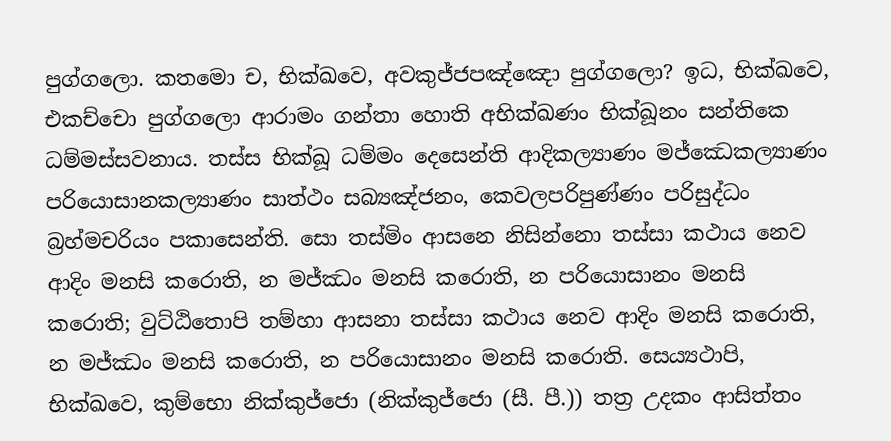පුග්ගලො. කතමො ච, භික්ඛවෙ, අවකුජ්ජපඤ්ඤො පුග්ගලො? ඉධ, භික්ඛවෙ, එකච්චො පුග්ගලො ආරාමං ගන්තා හොති අභික්ඛණං භික්ඛූනං සන්තිකෙ ධම්මස්සවනාය. තස්ස භික්ඛූ ධම්මං දෙසෙන්ති ආදිකල්‍යාණං මජ්ඣෙකල්‍යාණං පරියොසානකල්‍යාණං සාත්ථං සබ්‍යඤ්ජනං, කෙවලපරිපුණ්ණං පරිසුද්ධං බ්‍රහ්මචරියං පකාසෙන්ති. සො තස්මිං ආසනෙ නිසින්නො තස්සා කථාය නෙව ආදිං මනසි කරොති, න මජ්ඣං මනසි කරොති, න පරියොසානං මනසි කරොති; වුට්ඨිතොපි තම්හා ආසනා තස්සා කථාය නෙව ආදිං මනසි කරොති, න මජ්ඣං මනසි කරොති, න පරියොසානං මනසි කරොති. සෙය්‍යථාපි, භික්ඛවෙ, කුම්භො නික්කුජ්ජො (නික්කුජ්ජො (සී. පී.)) තත්‍ර උදකං ආසිත්තං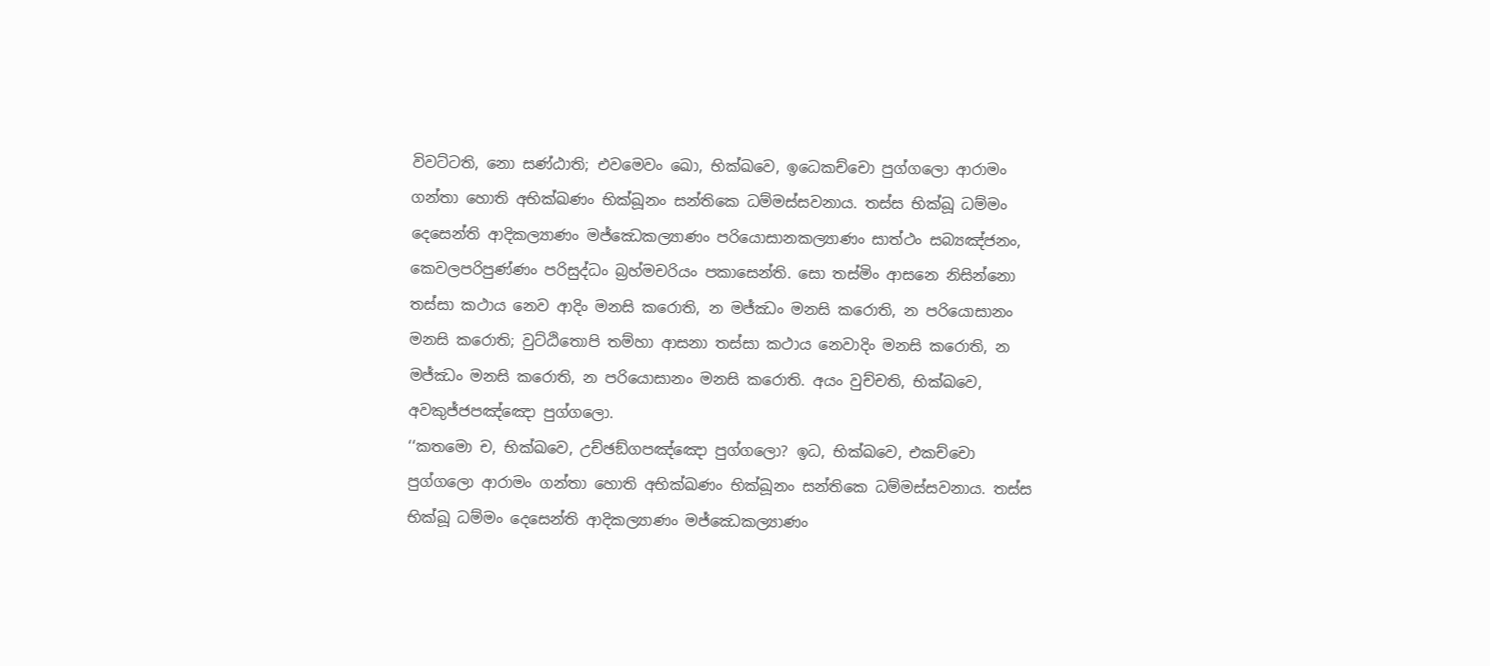විවට්ටති, නො සණ්ඨාති; එවමෙවං ඛො, භික්ඛවෙ, ඉධෙකච්චො පුග්ගලො ආරාමං ගන්තා හොති අභික්ඛණං භික්ඛූනං සන්තිකෙ ධම්මස්සවනාය. තස්ස භික්ඛූ ධම්මං දෙසෙන්ති ආදිකල්‍යාණං මජ්ඣෙකල්‍යාණං පරියොසානකල්‍යාණං සාත්ථං සබ්‍යඤ්ජනං, කෙවලපරිපුණ්ණං පරිසුද්ධං බ්‍රහ්මචරියං පකාසෙන්ති. සො තස්මිං ආසනෙ නිසින්නො තස්සා කථාය නෙව ආදිං මනසි කරොති, න මජ්ඣං මනසි කරොති, න පරියොසානං මනසි කරොති; වුට්ඨිතොපි තම්හා ආසනා තස්සා කථාය නෙවාදිං මනසි කරොති, න මජ්ඣං මනසි කරොති, න පරියොසානං මනසි කරොති. අයං වුච්චති, භික්ඛවෙ, අවකුජ්ජපඤ්ඤො පුග්ගලො.
‘‘කතමො ච, භික්ඛවෙ, උච්ඡඞ්ගපඤ්ඤො පුග්ගලො? ඉධ, භික්ඛවෙ, එකච්චො පුග්ගලො ආරාමං ගන්තා හොති අභික්ඛණං භික්ඛූනං සන්තිකෙ ධම්මස්සවනාය. තස්ස භික්ඛූ ධම්මං දෙසෙන්ති ආදිකල්‍යාණං මජ්ඣෙකල්‍යාණං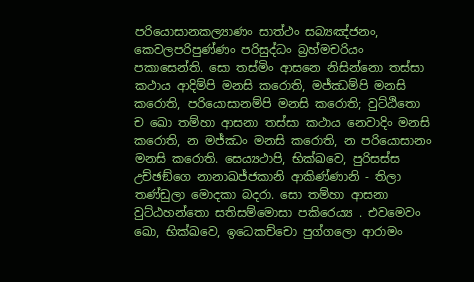පරියොසානකල්‍යාණං සාත්ථං සබ්‍යඤ්ජනං, කෙවලපරිපුණ්ණං පරිසුද්ධං බ්‍රහ්මචරියං පකාසෙන්ති. සො තස්මිං ආසනෙ නිසින්නො තස්සා කථාය ආදිම්පි මනසි කරොති, මජ්ඣම්පි මනසි කරොති, පරියොසානම්පි මනසි කරොති; වුට්ඨිතො ච ඛො තම්හා ආසනා තස්සා කථාය නෙවාදිං මනසි කරොති, න මජ්ඣං මනසි කරොති, න පරියොසානං මනසි කරොති. සෙය්‍යථාපි, භික්ඛවෙ, පුරිසස්ස උච්ඡඞ්ගෙ නානාඛජ්ජකානි ආකිණ්ණානි - තිලා තණ්ඩුලා මොදකා බදරා. සො තම්හා ආසනා වුට්ඨහන්තො සතිසම්මොසා පකිරෙය්‍ය . එවමෙවං ඛො, භික්ඛවෙ, ඉධෙකච්චො පුග්ගලො ආරාමං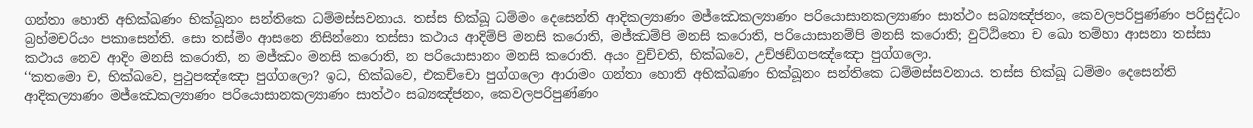ගන්තා හොති අභික්ඛණං භික්ඛූනං සන්තිකෙ ධම්මස්සවනාය. තස්ස භික්ඛූ ධම්මං දෙසෙන්ති ආදිකල්‍යාණං මජ්ඣෙකල්‍යාණං පරියොසානකල්‍යාණං සාත්ථං සබ්‍යඤ්ජනං, කෙවලපරිපුණ්ණං පරිසුද්ධං බ්‍රහ්මචරියං පකාසෙන්ති. සො තස්මිං ආසනෙ නිසින්නො තස්සා කථාය ආදිම්පි මනසි කරොති, මජ්ඣම්පි මනසි කරොති, පරියොසානම්පි මනසි කරොති; වුට්ඨිතො ච ඛො තම්හා ආසනා තස්සා කථාය නෙව ආදිං මනසි කරොති, න මජ්ඣං මනසි කරොති, න පරියොසානං මනසි කරොති. අයං වුච්චති, භික්ඛවෙ, උච්ඡඞ්ගපඤ්ඤො පුග්ගලො.
‘‘කතමො ච, භික්ඛවෙ, පුථුපඤ්ඤො පුග්ගලො? ඉධ, භික්ඛවෙ, එකච්චො පුග්ගලො ආරාමං ගන්තා හොති අභික්ඛණං භික්ඛූනං සන්තිකෙ ධම්මස්සවනාය. තස්ස භික්ඛූ ධම්මං දෙසෙන්ති ආදිකල්‍යාණං මජ්ඣෙකල්‍යාණං පරියොසානකල්‍යාණං සාත්ථං සබ්‍යඤ්ජනං, කෙවලපරිපුණ්ණං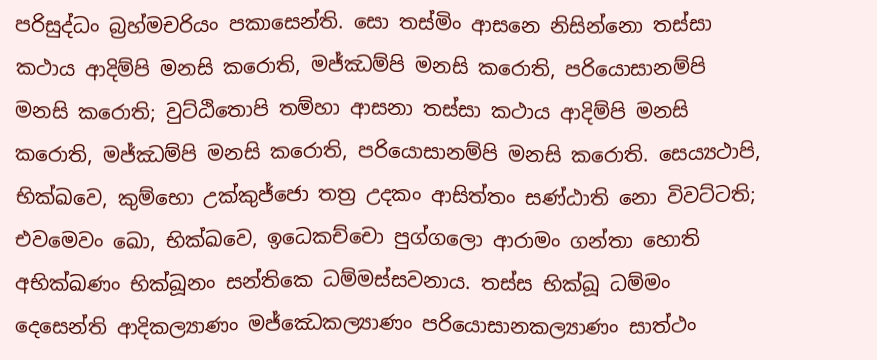පරිසුද්ධං බ්‍රහ්මචරියං පකාසෙන්ති. සො තස්මිං ආසනෙ නිසින්නො තස්සා කථාය ආදිම්පි මනසි කරොති, මජ්ඣම්පි මනසි කරොති, පරියොසානම්පි මනසි කරොති; වුට්ඨිතොපි තම්හා ආසනා තස්සා කථාය ආදිම්පි මනසි කරොති, මජ්ඣම්පි මනසි කරොති, පරියොසානම්පි මනසි කරොති. සෙය්‍යථාපි, භික්ඛවෙ, කුම්භො උක්කුජ්ජො තත්‍ර උදකං ආසිත්තං සණ්ඨාති නො විවට්ටති; එවමෙවං ඛො, භික්ඛවෙ, ඉධෙකච්චො පුග්ගලො ආරාමං ගන්තා හොති අභික්ඛණං භික්ඛූනං සන්තිකෙ ධම්මස්සවනාය. තස්ස භික්ඛූ ධම්මං දෙසෙන්ති ආදිකල්‍යාණං මජ්ඣෙකල්‍යාණං පරියොසානකල්‍යාණං සාත්ථං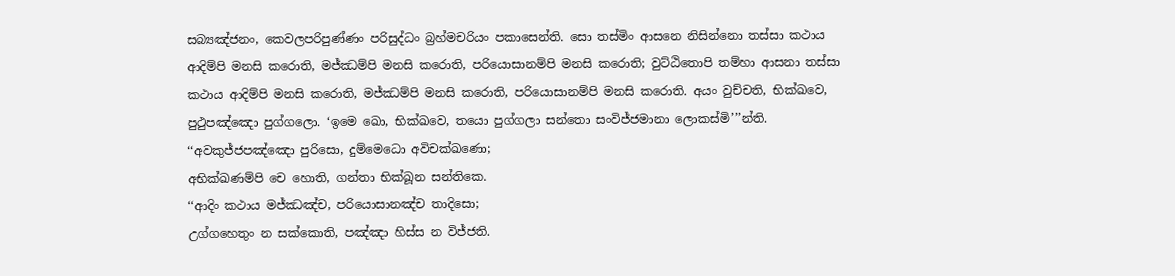සබ්‍යඤ්ජනං, කෙවලපරිපුණ්ණං පරිසුද්ධං බ්‍රහ්මචරියං පකාසෙන්ති. සො තස්මිං ආසනෙ නිසින්නො තස්සා කථාය ආදිම්පි මනසි කරොති, මජ්ඣම්පි මනසි කරොති, පරියොසානම්පි මනසි කරොති; වුට්ඨිතොපි තම්හා ආසනා තස්සා කථාය ආදිම්පි මනසි කරොති, මජ්ඣම්පි මනසි කරොති, පරියොසානම්පි මනසි කරොති. අයං වුච්චති, භික්ඛවෙ, පුථුපඤ්ඤො පුග්ගලො. ‘ඉමෙ ඛො, භික්ඛවෙ, තයො පුග්ගලා සන්තො සංවිජ්ජමානා ලොකස්මි’’’න්ති.
‘‘අවකුජ්ජපඤ්ඤො පුරිසො, දුම්මෙධො අවිචක්ඛණො;
අභික්ඛණම්පි චෙ හොති, ගන්තා භික්ඛූන සන්තිකෙ.
‘‘ආදිං කථාය මජ්ඣඤ්ච, පරියොසානඤ්ච තාදිසො;
උග්ගහෙතුං න සක්කොති, පඤ්ඤා හිස්ස න විජ්ජති.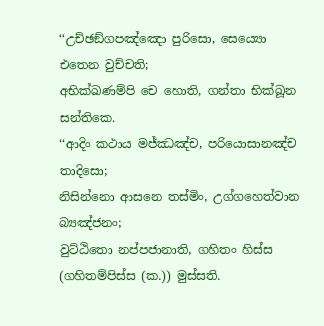‘‘උච්ඡඞ්ගපඤ්ඤො පුරිසො, සෙය්‍යො එතෙන වුච්චති;
අභික්ඛණම්පි චෙ හොති, ගන්තා භික්ඛූන සන්තිකෙ.
‘‘ආදිං කථාය මජ්ඣඤ්ච, පරියොසානඤ්ච තාදිසො;
නිසින්නො ආසනෙ තස්මිං, උග්ගහෙත්වාන බ්‍යඤ්ජනං;
වුට්ඨිතො නප්පජානාති, ගහිතං හිස්ස (ගහිතම්පිස්ස (ක.)) මුස්සති.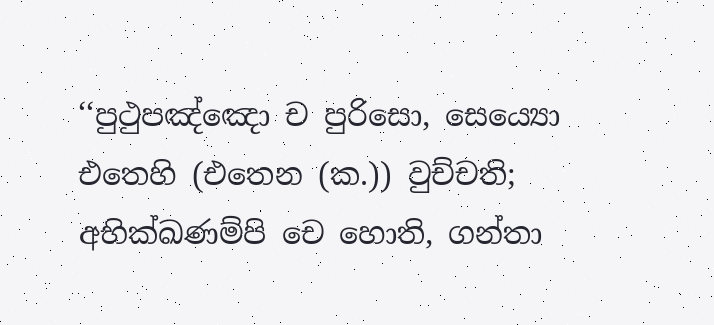‘‘පුථුපඤ්ඤො ච පුරිසො, සෙය්‍යො එතෙහි (එතෙන (ක.)) වුච්චති;
අභික්ඛණම්පි චෙ හොති, ගන්තා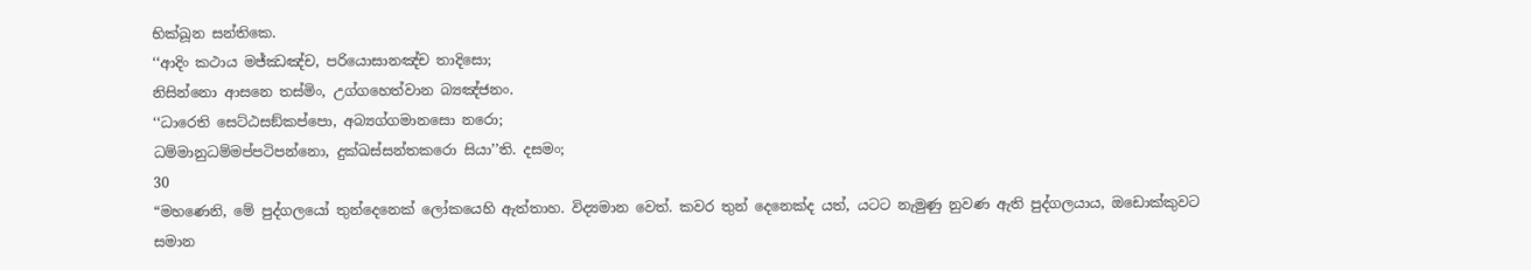භික්ඛූන සන්තිකෙ.
‘‘ආදිං කථාය මජ්ඣඤ්ච, පරියොසානඤ්ච තාදිසො;
නිසින්නො ආසනෙ තස්මිං, උග්ගහෙත්වාන බ්‍යඤ්ජනං.
‘‘ධාරෙති සෙට්ඨසඞ්කප්පො, අබ්‍යග්ගමානසො නරො;
ධම්මානුධම්මප්පටිපන්නො, දුක්ඛස්සන්තකරො සියා’’ති. දසමං;
30
“මහණෙනි, මේ පුද්ගලයෝ තුන්දෙනෙක් ලෝකයෙහි ඇත්තාහ. විද්‍යමාන වෙත්. කවර තුන් දෙනෙක්ද යත්, යටට නැමුණු නුවණ ඇති පුද්ගලයාය, ඔඩොක්කුවට සමාන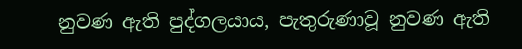නුවණ ඇති පුද්ගලයාය, පැතුරුණාවූ නුවණ ඇති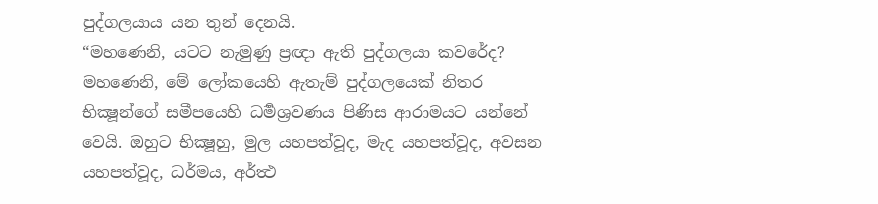පුද්ගලයාය යන තුන් දෙනයි.
“මහණෙනි, යටට නැමුණු ප්‍රඥා ඇති පුද්ගලයා කවරේද? මහණෙනි, මේ ලෝකයෙහි ඇතැම් පුද්ගලයෙක් නිතර භික්‍ෂූන්ගේ සමීපයෙහි ධර්‍මශ්‍රවණය පිණිස ආරාමයට යන්නේ වෙයි. ඔහුට භික්‍ෂූහු, මුල යහපත්වූද, මැද යහපත්වූද, අවසන යහපත්වූද, ධර්මය, අර්ත්‍ථ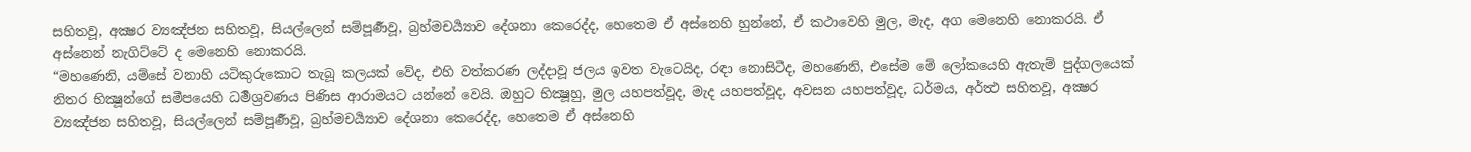සහිතවූ, අක්‍ෂර ව්‍යඤ්ජන සහිතවූ, සියල්ලෙන් සම්පූර්‍ණවූ, බ්‍රහ්මචර්‍ය්‍යාව දේශනා කෙරෙද්ද, හෙතෙම ඒ අස්නෙහි හුන්නේ, ඒ කථාවෙහි මුල, මැද, අග මෙනෙහි නොකරයි. ඒ අස්නෙන් නැගිට්ටේ ද මෙනෙහි නොකරයි.
“මහණෙනි, යම්සේ වනාහි යටිකුරුකොට තැබූ කලයක් වේද, එහි වත්කරණ ලද්දාවූ ජලය ඉවත වැටෙයිද, රඳා නොසිටීද, මහණෙනි, එසේම මේ ලෝකයෙහි ඇතැම් පුද්ගලයෙක් නිතර භික්‍ෂූන්ගේ සමීපයෙහි ධර්‍මශ්‍රවණය පිණිස ආරාමයට යන්නේ වෙයි. ඔහුට භික්‍ෂූහු, මුල යහපත්වූද, මැද යහපත්වූද, අවසන යහපත්වූද, ධර්මය, අර්ත්‍ථ සහිතවූ, අක්‍ෂර ව්‍යඤ්ජන සහිතවූ, සියල්ලෙන් සම්පූර්‍ණවූ, බ්‍රහ්මචර්‍ය්‍යාව දේශනා කෙරෙද්ද, හෙතෙම ඒ අස්නෙහි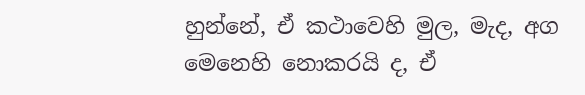හුන්නේ, ඒ කථාවෙහි මුල, මැද, අග මෙනෙහි නොකරයි ද, ඒ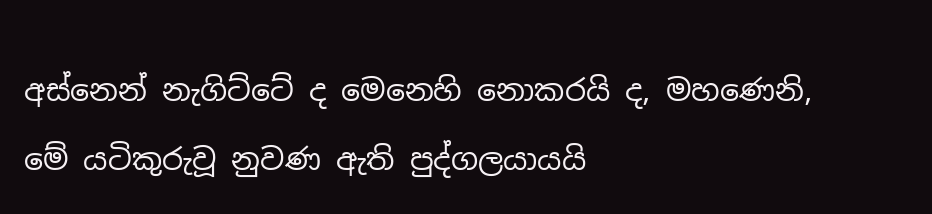අස්නෙන් නැගිට්ටේ ද මෙනෙහි නොකරයි ද, මහණෙනි, මේ යටිකුරුවූ නුවණ ඇති පුද්ගලයායයි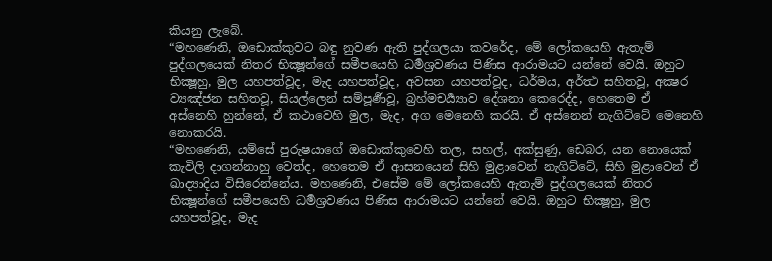කියනු ලැබේ.
“මහණෙනි, ඔඩොක්කුවට බඳු නුවණ ඇති පුද්ගලයා කවරේද, මේ ලෝකයෙහි ඇතැම් පුද්ගලයෙක් නිතර භික්‍ෂූන්ගේ සමීපයෙහි ධර්‍මශ්‍රවණය පිණිස ආරාමයට යන්නේ වෙයි. ඔහුට භික්‍ෂූහු, මුල යහපත්වූද, මැද යහපත්වූද, අවසන යහපත්වූද, ධර්මය, අර්ත්‍ථ සහිතවූ, අක්‍ෂර ව්‍යඤ්ජන සහිතවූ, සියල්ලෙන් සම්පූර්‍ණවූ, බ්‍රහ්මචර්‍ය්‍යාව දේශනා කෙරෙද්ද, හෙතෙම ඒ අස්නෙහි හුන්නේ, ඒ කථාවෙහි මුල, මැද, අග මෙනෙහි කරයි. ඒ අස්නෙන් නැගිට්ටේ මෙනෙහි නොකරයි.
“මහණෙනි, යම්සේ පුරුෂයාගේ ඔඩොක්කුවෙහි තල, සහල්, අක්සුණු, ඩෙබර, යන නොයෙක් කැවිලි දාගන්නාහු වෙත්ද, හෙතෙම ඒ ආසනයෙන් සිහි මුළාවෙන් නැගිට්ටේ, සිහි මුළාවෙන් ඒ ඛාද්‍යාදිය විසිරෙන්නේය. මහණෙනි, එසේම මේ ලෝකයෙහි ඇතැම් පුද්ගලයෙක් නිතර භික්‍ෂූන්ගේ සමීපයෙහි ධර්‍මශ්‍රවණය පිණිස ආරාමයට යන්නේ වෙයි. ඔහුට භික්‍ෂූහු, මුල යහපත්වූද, මැද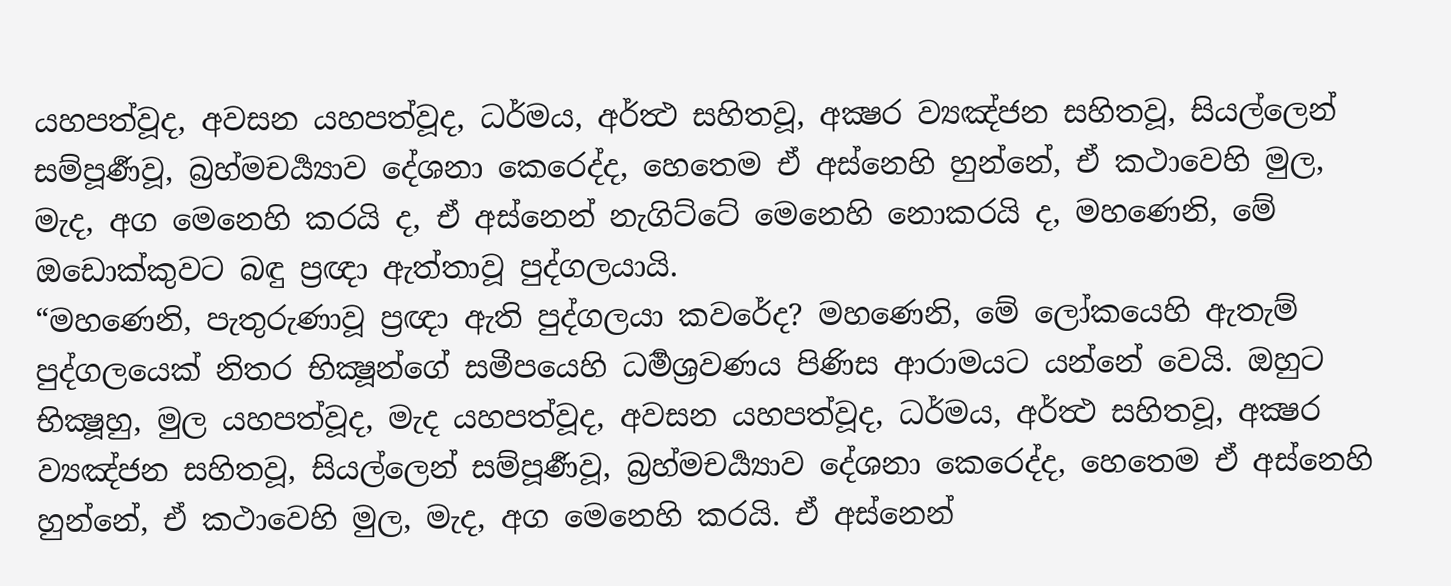යහපත්වූද, අවසන යහපත්වූද, ධර්මය, අර්ත්‍ථ සහිතවූ, අක්‍ෂර ව්‍යඤ්ජන සහිතවූ, සියල්ලෙන් සම්පූර්‍ණවූ, බ්‍රහ්මචර්‍ය්‍යාව දේශනා කෙරෙද්ද, හෙතෙම ඒ අස්නෙහි හුන්නේ, ඒ කථාවෙහි මුල, මැද, අග මෙනෙහි කරයි ද, ඒ අස්නෙන් නැගිට්ටේ මෙනෙහි නොකරයි ද, මහණෙනි, මේ ඔඩොක්කුවට බඳු ප්‍රඥා ඇත්තාවූ පුද්ගලයායි.
“මහණෙනි, පැතුරුණාවූ ප්‍රඥා ඇති පුද්ගලයා කවරේද? මහණෙනි, මේ ලෝකයෙහි ඇතැම් පුද්ගලයෙක් නිතර භික්‍ෂූන්ගේ සමීපයෙහි ධර්‍මශ්‍රවණය පිණිස ආරාමයට යන්නේ වෙයි. ඔහුට භික්‍ෂූහු, මුල යහපත්වූද, මැද යහපත්වූද, අවසන යහපත්වූද, ධර්මය, අර්ත්‍ථ සහිතවූ, අක්‍ෂර ව්‍යඤ්ජන සහිතවූ, සියල්ලෙන් සම්පූර්‍ණවූ, බ්‍රහ්මචර්‍ය්‍යාව දේශනා කෙරෙද්ද, හෙතෙම ඒ අස්නෙහි හුන්නේ, ඒ කථාවෙහි මුල, මැද, අග මෙනෙහි කරයි. ඒ අස්නෙන්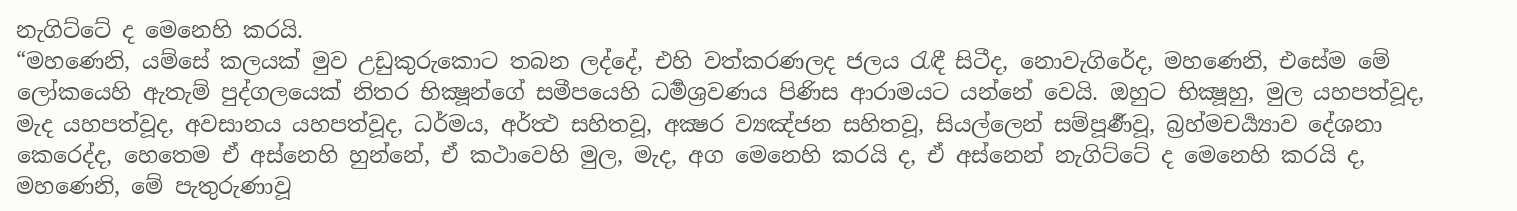නැගිට්ටේ ද මෙනෙහි කරයි.
“මහණෙනි, යම්සේ කලයක් මුව උඩුකුරුකොට තබන ලද්දේ, එහි වත්කරණලද ජලය රැඳී සිටීද, නොවැගිරේද, මහණෙනි, එසේම මේ ලෝකයෙහි ඇතැම් පුද්ගලයෙක් නිතර භික්‍ෂූන්ගේ සමීපයෙහි ධර්‍මශ්‍රවණය පිණිස ආරාමයට යන්නේ වෙයි. ඔහුට භික්‍ෂූහු, මුල යහපත්වූද, මැද යහපත්වූද, අවසානය යහපත්වූද, ධර්මය, අර්ත්‍ථ සහිතවූ, අක්‍ෂර ව්‍යඤ්ජන සහිතවූ, සියල්ලෙන් සම්පූර්‍ණවූ, බ්‍රහ්මචර්‍ය්‍යාව දේශනා කෙරෙද්ද, හෙතෙම ඒ අස්නෙහි හුන්නේ, ඒ කථාවෙහි මුල, මැද, අග මෙනෙහි කරයි ද, ඒ අස්නෙන් නැගිට්ටේ ද මෙනෙහි කරයි ද, මහණෙනි, මේ පැතුරුණාවූ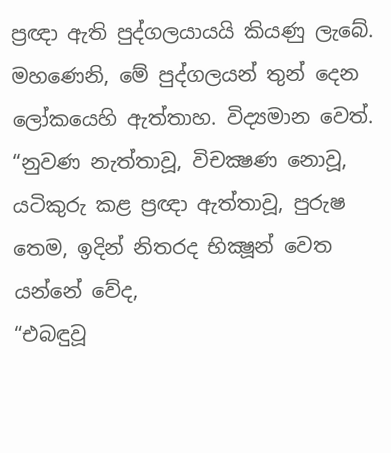ප්‍රඥා ඇති පුද්ගලයායයි කියණු ලැබේ. මහණෙනි, මේ පුද්ගලයන් තුන් දෙන ලෝකයෙහි ඇත්තාහ. විද්‍යමාන වෙත්.
“නුවණ නැත්තාවූ, විචක්‍ෂණ නොවූ, යටිකුරු කළ ප්‍රඥා ඇත්තාවූ, පුරුෂ තෙම, ඉදින් නිතරද භික්‍ෂූන් වෙත යන්නේ වේද,
“එබඳුවූ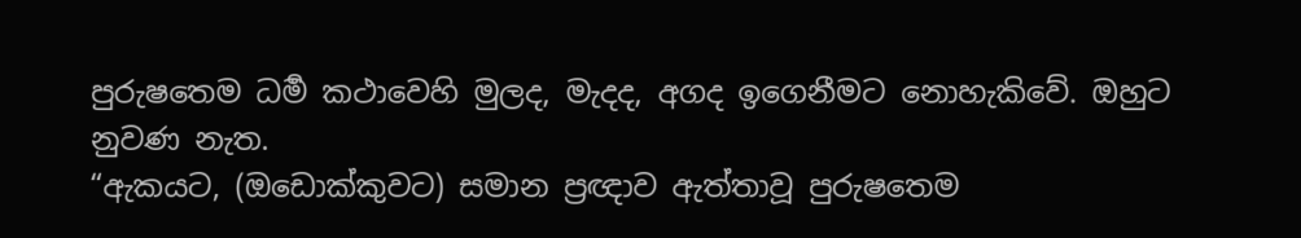පුරුෂතෙම ධර්‍ම කථාවෙහි මුලද, මැදද, අගද ඉගෙනීමට නොහැකිවේ. ඔහුට නුවණ නැත.
“ඇකයට, (ඔඩොක්කුවට) සමාන ප්‍රඥාව ඇත්තාවූ පුරුෂතෙම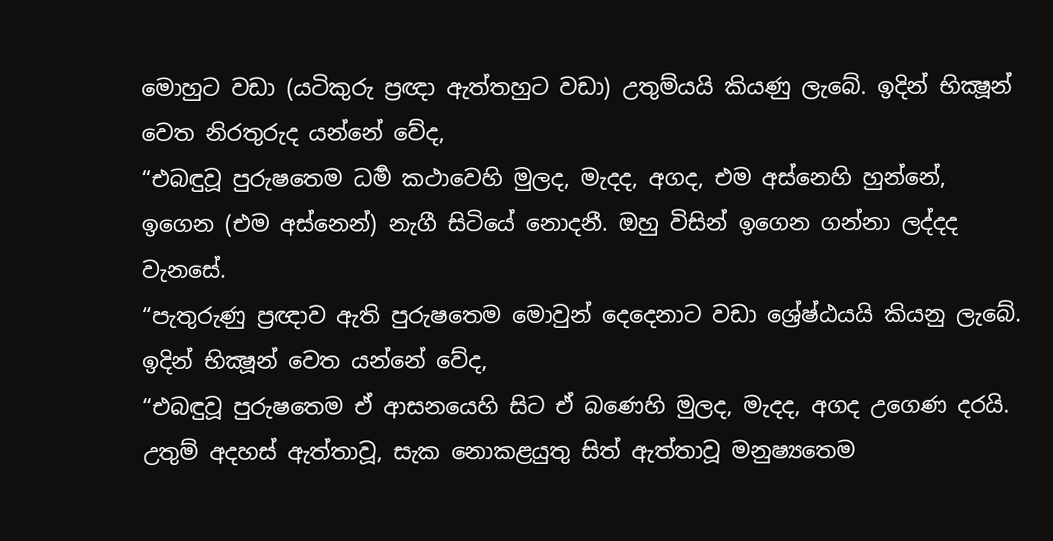මොහුට වඩා (යටිකුරු ප්‍රඥා ඇත්තහුට වඩා) උතුම්යයි කියණු ලැබේ. ඉදින් භික්‍ෂූන් වෙත නිරතුරුද යන්නේ වේද,
“එබඳුවූ පුරුෂතෙම ධර්‍ම කථාවෙහි මුලද, මැදද, අගද, එම අස්නෙහි හුන්නේ, ඉගෙන (එම අස්නෙන්) නැගී සිටියේ නොදනී. ඔහු විසින් ඉගෙන ගන්නා ලද්දද වැනසේ.
“පැතුරුණු ප්‍රඥාව ඇති පුරුෂතෙම මොවුන් දෙදෙනාට වඩා ශ්‍රේෂ්ඨයයි කියනු ලැබේ. ඉදින් භික්‍ෂූන් වෙත යන්නේ වේද,
“එබඳුවූ පුරුෂතෙම ඒ ආසනයෙහි සිට ඒ බණෙහි මුලද, මැදද, අගද උගෙණ දරයි. උතුම් අදහස් ඇත්තාවූ, සැක නොකළයුතු සිත් ඇත්තාවූ මනුෂ්‍යතෙම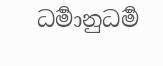ධර්‍මානුධර්‍ම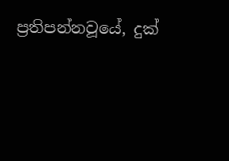ප්‍රතිපන්නවූයේ, දුක්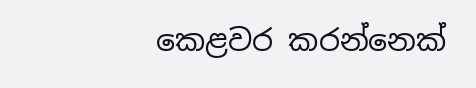කෙළවර කරන්නෙක්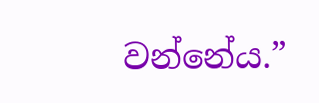වන්නේය.”